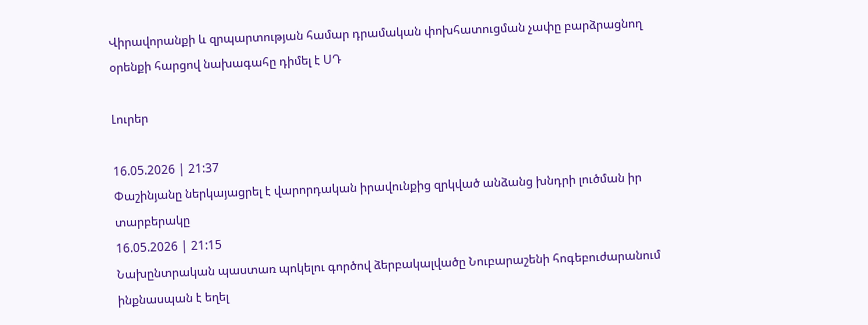Վիրավորանքի և զրպարտության համար դրամական փոխհատուցման չափը բարձրացնող օրենքի հարցով նախագահը դիմել է ՍԴ

Լուրեր

16.05.2026 | 21:37
Փաշինյանը ներկայացրել է վարորդական իրավունքից զրկված անձանց խնդրի լուծման իր տարբերակը
16.05.2026 | 21:15
Նախընտրական պաստառ պոկելու գործով ձերբակալվածը Նուբարաշենի հոգեբուժարանում ինքնասպան է եղել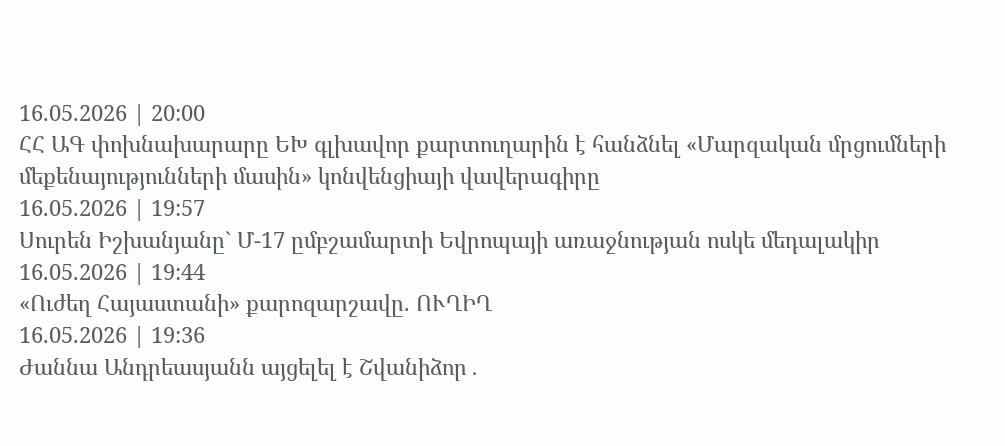16.05.2026 | 20:00
ՀՀ ԱԳ փոխնախարարը ԵԽ գլխավոր քարտուղարին է հանձնել «Մարզական մրցումների մեքենայությունների մասին» կոնվենցիայի վավերագիրը
16.05.2026 | 19:57
Սուրեն Իշխանյանը` Մ-17 ըմբշամարտի Եվրոպայի առաջնության ոսկե մեդալակիր
16.05.2026 | 19:44
«Ուժեղ Հայաստանի» քարոզարշավը. ՈՒՂԻՂ
16.05.2026 | 19:36
Ժաննա Անդրեասյանն այցելել է Շվանիձոր․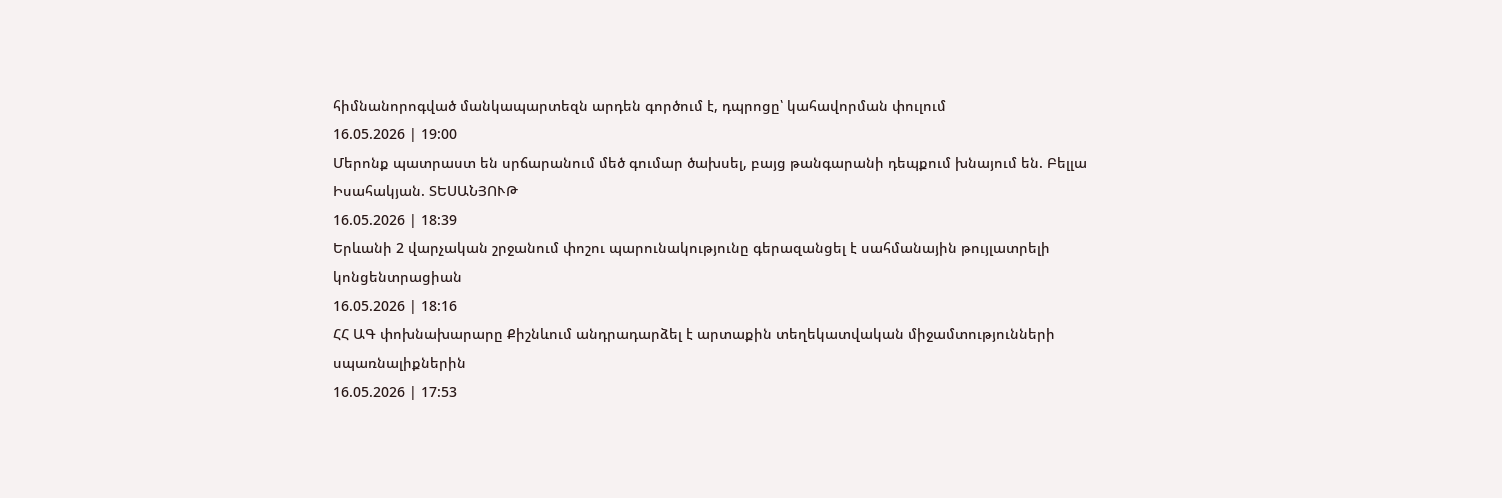հիմնանորոգված մանկապարտեզն արդեն գործում է, դպրոցը՝ կահավորման փուլում
16.05.2026 | 19:00
Մերոնք պատրաստ են սրճարանում մեծ գումար ծախսել, բայց թանգարանի դեպքում խնայում են. Բելլա Իսահակյան. ՏԵՍԱՆՅՈՒԹ
16.05.2026 | 18:39
Երևանի 2 վարչական շրջանում փոշու պարունակությունը գերազանցել է սահմանային թույլատրելի կոնցենտրացիան
16.05.2026 | 18:16
ՀՀ ԱԳ փոխնախարարը Քիշնևում անդրադարձել է արտաքին տեղեկատվական միջամտությունների սպառնալիքներին
16.05.2026 | 17:53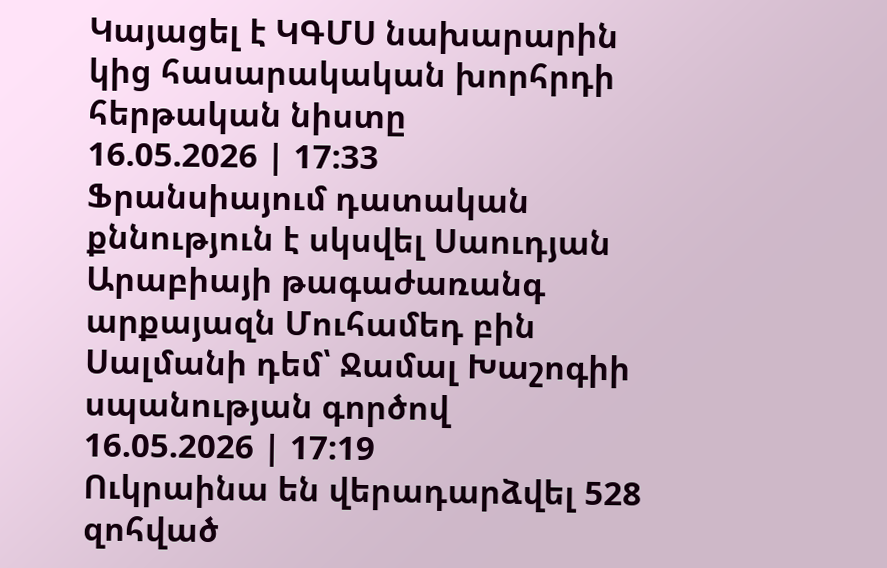Կայացել է ԿԳՄՍ նախարարին կից հասարակական խորհրդի հերթական նիստը
16.05.2026 | 17:33
Ֆրանսիայում դատական քննություն է սկսվել Սաուդյան Արաբիայի թագաժառանգ արքայազն Մուհամեդ բին Սալմանի դեմ՝ Ջամալ Խաշոգիի սպանության գործով
16.05.2026 | 17:19
Ուկրաինա են վերադարձվել 528 զոհված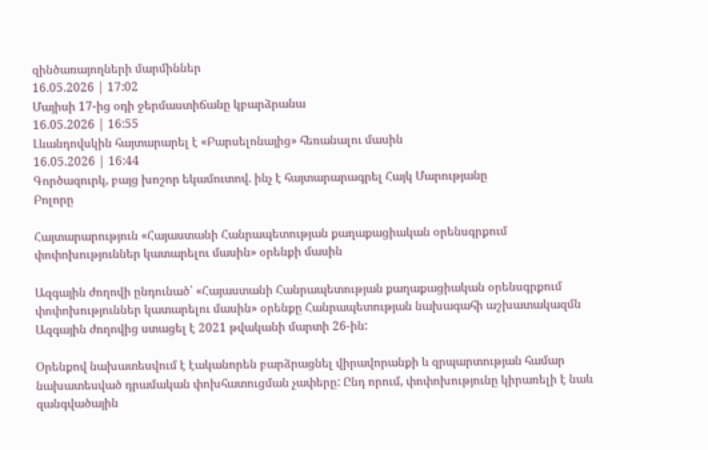զինծառայողների մարմիններ
16.05.2026 | 17:02
Մայիսի 17-ից օդի ջերմաստիճանը կբարձրանա
16.05.2026 | 16:55
Լևանդովսկին հայտարարել է «Բարսելոնայից» հեռանալու մասին
16.05.2026 | 16:44
Գործազուրկ, բայց խոշոր եկամուտով. ինչ է հայտարարագրել Հայկ Մարությանը
Բոլորը

Հայտարարություն «Հայաստանի Հանրապետության քաղաքացիական օրենսգրքում փոփոխություններ կատարելու մասին» օրենքի մասին

Ազգային ժողովի ընդունած՝ «Հայաստանի Հանրապետության քաղաքացիական օրենսգրքում փոփոխություններ կատարելու մասին» օրենքը Հանրապետության նախագահի աշխատակազմն Ազգային ժողովից ստացել է 2021 թվականի մարտի 26-ին:

Օրենքով նախատեսվում է էականորեն բարձրացնել վիրավորանքի և զրպարտության համար նախատեսված դրամական փոխհատուցման չափերը: Ընդ որում, փոփոխությունը կիրառելի է նաև զանգվածային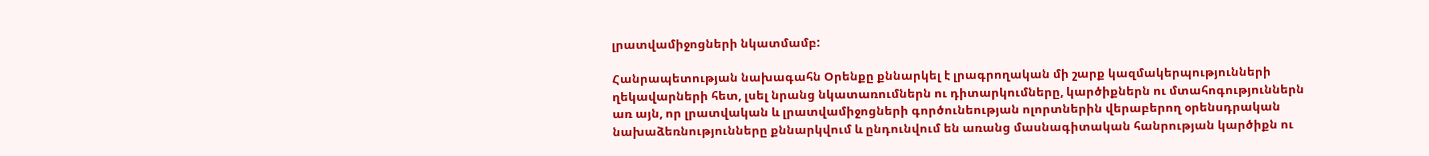լրատվամիջոցների նկատմամբ:

Հանրապետության նախագահն Օրենքը քննարկել է լրագրողական մի շարք կազմակերպությունների ղեկավարների հետ, լսել նրանց նկատառումներն ու դիտարկումները, կարծիքներն ու մտահոգություններն առ այն, որ լրատվական և լրատվամիջոցների գործունեության ոլորտներին վերաբերող օրենսդրական նախաձեռնությունները քննարկվում և ընդունվում են առանց մասնագիտական հանրության կարծիքն ու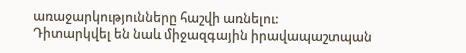առաջարկությունները հաշվի առնելու:
Դիտարկվել են նաև միջազգային իրավապաշտպան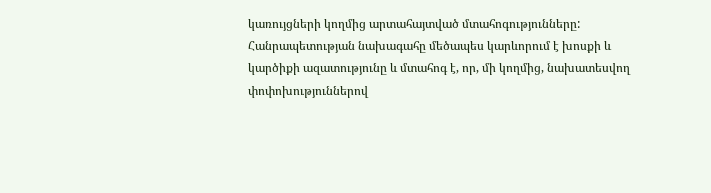կառույցների կողմից արտահայտված մտահոգությունները:
Հանրապետության նախագահը մեծապես կարևորում է խոսքի և կարծիքի ազատությունը և մտահոգ է, որ, մի կողմից, նախատեսվող փոփոխություններով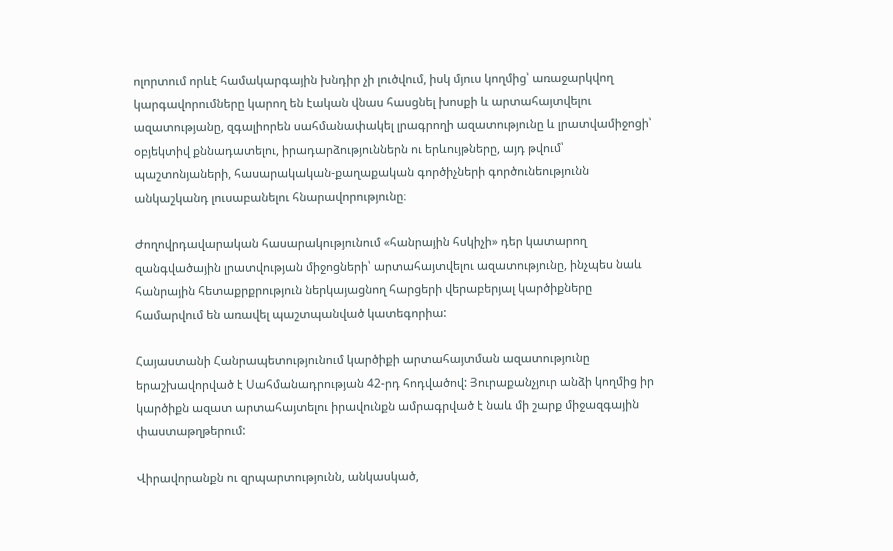ոլորտում որևէ համակարգային խնդիր չի լուծվում, իսկ մյուս կողմից՝ առաջարկվող կարգավորումները կարող են էական վնաս հասցնել խոսքի և արտահայտվելու ազատությանը, զգալիորեն սահմանափակել լրագրողի ազատությունը և լրատվամիջոցի՝ օբյեկտիվ քննադատելու, իրադարձություններն ու երևույթները, այդ թվում՝ պաշտոնյաների, հասարակական-քաղաքական գործիչների գործունեությունն անկաշկանդ լուսաբանելու հնարավորությունը։

Ժողովրդավարական հասարակությունում «հանրային հսկիչի» դեր կատարող զանգվածային լրատվության միջոցների՝ արտահայտվելու ազատությունը, ինչպես նաև հանրային հետաքրքրություն ներկայացնող հարցերի վերաբերյալ կարծիքները համարվում են առավել պաշտպանված կատեգորիա:

Հայաստանի Հանրապետությունում կարծիքի արտահայտման ազատությունը երաշխավորված է Սահմանադրության 42-րդ հոդվածով: Յուրաքանչյուր անձի կողմից իր կարծիքն ազատ արտահայտելու իրավունքն ամրագրված է նաև մի շարք միջազգային փաստաթղթերում:

Վիրավորանքն ու զրպարտությունն, անկասկած,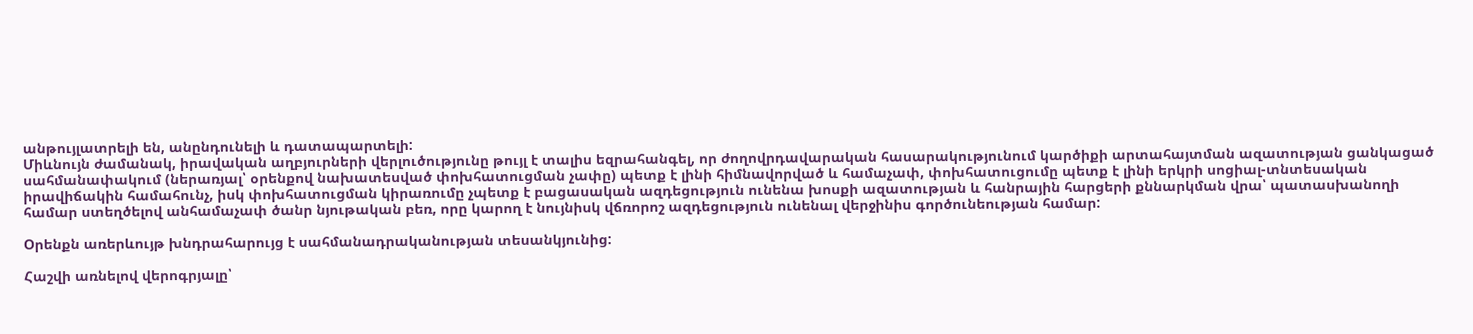անթույլատրելի են, անընդունելի և դատապարտելի:
Միևնույն ժամանակ, իրավական աղբյուրների վերլուծությունը թույլ է տալիս եզրահանգել, որ ժողովրդավարական հասարակությունում կարծիքի արտահայտման ազատության ցանկացած սահմանափակում (ներառյալ՝ օրենքով նախատեսված փոխհատուցման չափը) պետք է լինի հիմնավորված և համաչափ, փոխհատուցումը պետք է լինի երկրի սոցիալ-տնտեսական իրավիճակին համահունչ, իսկ փոխհատուցման կիրառումը չպետք է բացասական ազդեցություն ունենա խոսքի ազատության և հանրային հարցերի քննարկման վրա՝ պատասխանողի համար ստեղծելով անհամաչափ ծանր նյութական բեռ, որը կարող է նույնիսկ վճռորոշ ազդեցություն ունենալ վերջինիս գործունեության համար:

Օրենքն առերևույթ խնդրահարույց է սահմանադրականության տեսանկյունից:

Հաշվի առնելով վերոգրյալը՝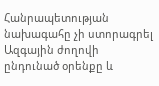Հանրապետության նախագահը չի ստորագրել Ազգային ժողովի ընդունած օրենքը և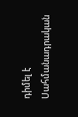դիմել է Սահմանադրական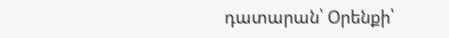դատարան՝ Օրենքի՝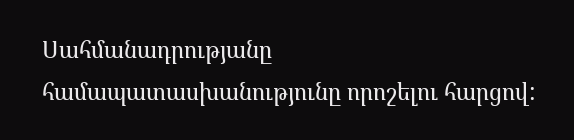Սահմանադրությանը համապատասխանությունը որոշելու հարցով: